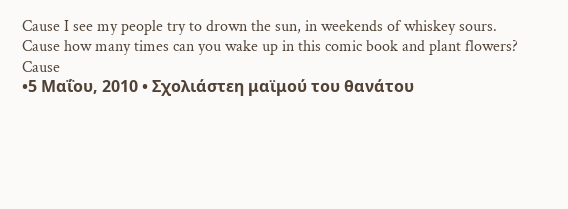Cause I see my people try to drown the sun, in weekends of whiskey sours.
Cause how many times can you wake up in this comic book and plant flowers?
Cause
•5 Μαΐου, 2010 • Σχολιάστεη μαϊμού του θανάτου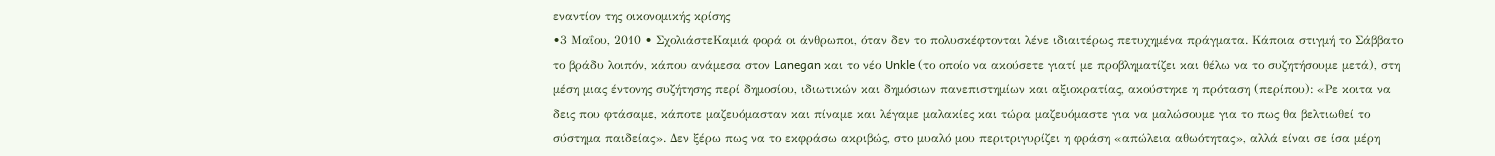εναντίον της οικονομικής κρίσης
•3 Μαΐου, 2010 • ΣχολιάστεΚαμιά φορά οι άνθρωποι, όταν δεν το πολυσκέφτονται λένε ιδιαιτέρως πετυχημένα πράγματα. Κάποια στιγμή το Σάββατο το βράδυ λοιπόν, κάπου ανάμεσα στον Lanegan και το νέο Unkle (το οποίο να ακούσετε γιατί με προβληματίζει και θέλω να το συζητήσουμε μετά), στη μέση μιας έντονης συζήτησης περί δημοσίου, ιδιωτικών και δημόσιων πανεπιστημίων και αξιοκρατίας, ακούστηκε η πρόταση (περίπου): «Ρε κοιτα να δεις που φτάσαμε, κάποτε μαζευόμασταν και πίναμε και λέγαμε μαλακίες και τώρα μαζευόμαστε για να μαλώσουμε για το πως θα βελτιωθεί το σύστημα παιδείας». Δεν ξέρω πως να το εκφράσω ακριβώς, στο μυαλό μου περιτριγυρίζει η φράση «απώλεια αθωότητας», αλλά είναι σε ίσα μέρη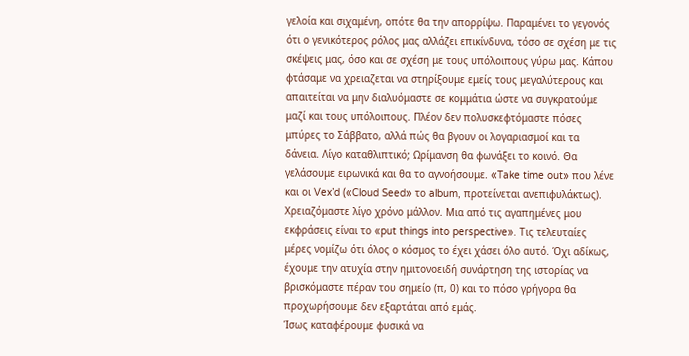γελοία και σιχαμένη, οπότε θα την απορρίψω. Παραμένει το γεγονός ότι ο γενικότερος ρόλος μας αλλάζει επικίνδυνα, τόσο σε σχέση με τις σκέψεις μας, όσο και σε σχέση με τους υπόλοιπους γύρω μας. Κάπου φτάσαμε να χρειαζεται να στηρίξουμε εμείς τους μεγαλύτερους και απαιτείται να μην διαλυόμαστε σε κομμάτια ώστε να συγκρατούμε μαζί και τους υπόλοιπους. Πλέον δεν πολυσκεφτόμαστε πόσες μπύρες το Σάββατο, αλλά πώς θα βγουν οι λογαριασμοί και τα δάνεια. Λίγο καταθλιπτικό; Ωρίμανση θα φωνάξει το κοινό. Θα γελάσουμε ειρωνικά και θα το αγνοήσουμε. «Take time out» που λένε και οι Vex’d («Cloud Seed» το album, προτείνεται ανεπιφυλάκτως). Χρειαζόμαστε λίγο χρόνο μάλλον. Μια από τις αγαπημένες μου εκφράσεις είναι το «put things into perspective». Τις τελευταίες μέρες νομίζω ότι όλος ο κόσμος το έχει χάσει όλο αυτό. Όχι αδίκως, έχουμε την ατυχία στην ημιτονοειδή συνάρτηση της ιστορίας να βρισκόμαστε πέραν του σημείο (π, 0) και το πόσο γρήγορα θα προχωρήσουμε δεν εξαρτάται από εμάς.
Ίσως καταφέρουμε φυσικά να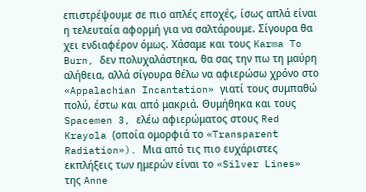επιστρέψουμε σε πιο απλές εποχές, ίσως απλά είναι η τελευταία αφορμή για να σαλτάρουμε. Σίγουρα θα χει ενδιαφέρον όμως. Χάσαμε και τους Karma To Burn, δεν πολυχαλάστηκα, θα σας την πω τη μαύρη αλήθεια, αλλά σίγουρα θέλω να αφιερώσω χρόνο στο «Appalachian Incantation» γιατί τους συμπαθώ πολύ, έστω και από μακριά. Θυμήθηκα και τους Spacemen 3, ελέω αφιερώματος στους Red Krayola (οποία ομορφιά το «Transparent Radiation»). Μια από τις πιο ευχάριστες εκπλήξεις των ημερών είναι το «Silver Lines» της Anne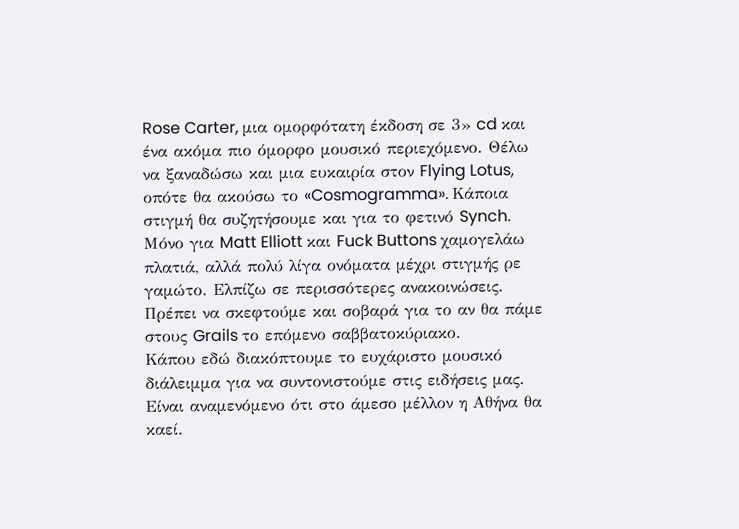Rose Carter, μια ομορφότατη έκδοση σε 3» cd και ένα ακόμα πιο όμορφο μουσικό περιεχόμενο. Θέλω να ξαναδώσω και μια ευκαιρία στον Flying Lotus, οπότε θα ακούσω το «Cosmogramma». Κάποια στιγμή θα συζητήσουμε και για το φετινό Synch. Μόνο για Matt Elliott και Fuck Buttons χαμογελάω πλατιά, αλλά πολύ λίγα ονόματα μέχρι στιγμής ρε γαμώτο. Ελπίζω σε περισσότερες ανακοινώσεις. Πρέπει να σκεφτούμε και σοβαρά για το αν θα πάμε στους Grails το επόμενο σαββατοκύριακο.
Κάπου εδώ διακόπτουμε το ευχάριστο μουσικό διάλειμμα για να συντονιστούμε στις ειδήσεις μας. Είναι αναμενόμενο ότι στο άμεσο μέλλον η Αθήνα θα καεί.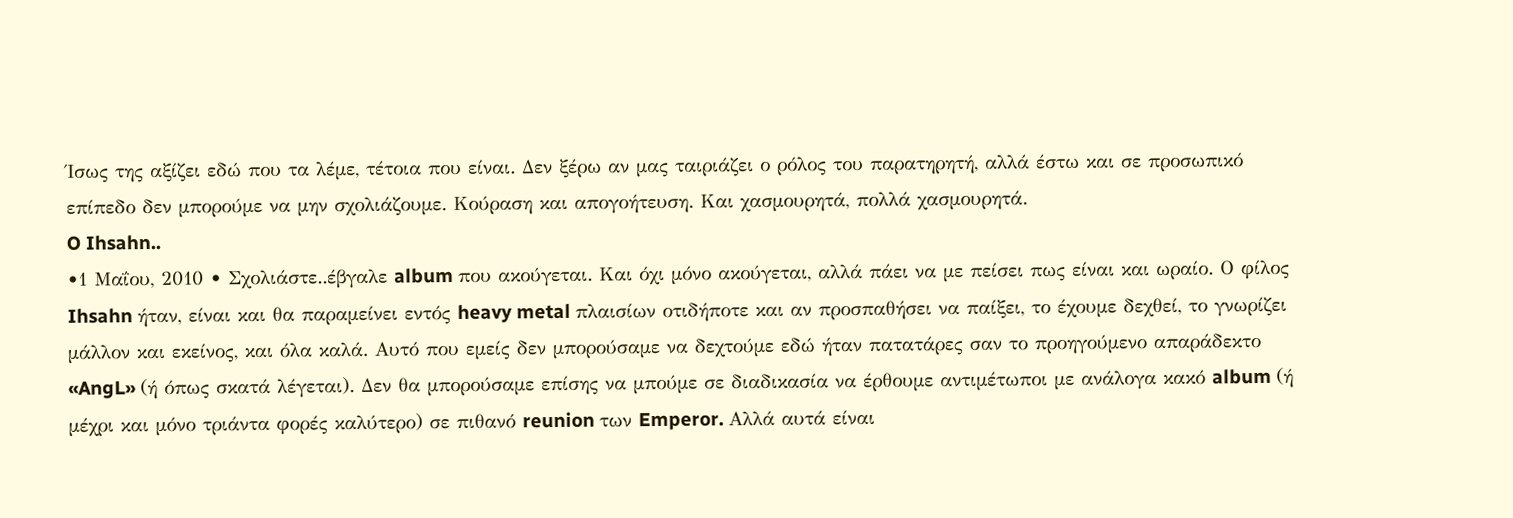Ίσως της αξίζει εδώ που τα λέμε, τέτοια που είναι. Δεν ξέρω αν μας ταιριάζει ο ρόλος του παρατηρητή, αλλά έστω και σε προσωπικό επίπεδο δεν μπορούμε να μην σχολιάζουμε. Κούραση και απογοήτευση. Και χασμουρητά, πολλά χασμουρητά.
O Ihsahn..
•1 Μαΐου, 2010 • Σχολιάστε..έβγαλε album που ακούγεται. Και όχι μόνο ακούγεται, αλλά πάει να με πείσει πως είναι και ωραίο. Ο φίλος Ihsahn ήταν, είναι και θα παραμείνει εντός heavy metal πλαισίων οτιδήποτε και αν προσπαθήσει να παίξει, το έχουμε δεχθεί, το γνωρίζει μάλλον και εκείνος, και όλα καλά. Αυτό που εμείς δεν μπορούσαμε να δεχτούμε εδώ ήταν πατατάρες σαν το προηγούμενο απαράδεκτο «AngL» (ή όπως σκατά λέγεται). Δεν θα μπορούσαμε επίσης να μπούμε σε διαδικασία να έρθουμε αντιμέτωποι με ανάλογα κακό album (ή μέχρι και μόνο τριάντα φορές καλύτερο) σε πιθανό reunion των Emperor. Αλλά αυτά είναι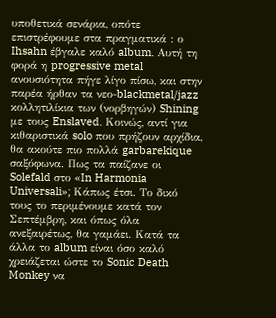υποθετικά σενάρια, οπότε επιστρέφουμε στα πραγματικά : ο Ihsahn έβγαλε καλό album. Αυτή τη φορά η progressive metal ανουσιότητα πήγε λίγο πίσω, και στην παρέα ήρθαν τα νεο-blackmetal/jazz κολλητιλίκια των (νορβηγών) Shining με τους Enslaved. Κοινώς, αντί για κιθαριστικά solo που πρήζουν αρχίδια, θα ακούτε πιο πολλά garbarekique σαξόφωνα. Πως τα παίζανε οι Solefald στο «In Harmonia Universali»; Κάπως έτσι. Το δικό τους το περιμένουμε κατά τον Σεπτέμβρη, και όπως όλα ανεξαιρέτως, θα γαμάει. Κατά τα άλλα το album είναι όσο καλό χρειάζεται ώστε το Sonic Death Monkey να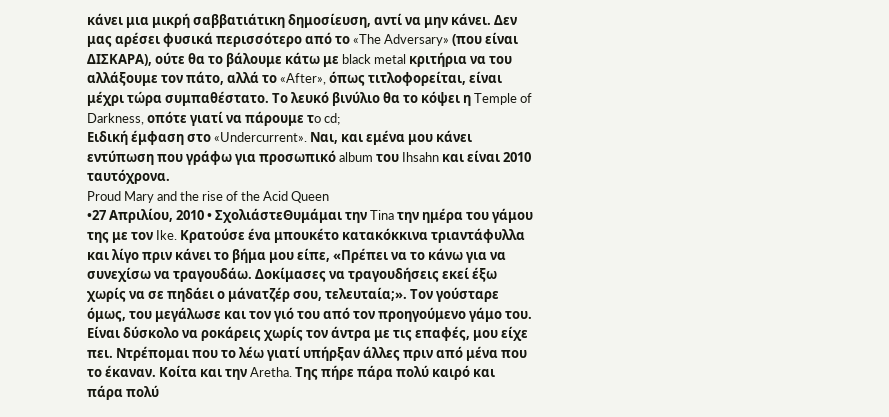κάνει μια μικρή σαββατιάτικη δημοσίευση, αντί να μην κάνει. Δεν μας αρέσει φυσικά περισσότερο από το «The Adversary» (που είναι ΔΙΣΚΑΡΑ), ούτε θα το βάλουμε κάτω με black metal κριτήρια να του αλλάξουμε τον πάτο, αλλά το «After», όπως τιτλοφορείται, είναι μέχρι τώρα συμπαθέστατο. Το λευκό βινύλιο θα το κόψει η Temple of Darkness, οπότε γιατί να πάρουμε τo cd;
Ειδική έμφαση στο «Undercurrent». Ναι, και εμένα μου κάνει εντύπωση που γράφω για προσωπικό album του Ihsahn και είναι 2010 ταυτόχρονα.
Proud Mary and the rise of the Acid Queen
•27 Απριλίου, 2010 • ΣχολιάστεΘυμάμαι την Tina την ημέρα του γάμου της με τον Ike. Κρατούσε ένα μπουκέτο κατακόκκινα τριαντάφυλλα και λίγο πριν κάνει το βήμα μου είπε, «Πρέπει να το κάνω για να συνεχίσω να τραγουδάω. Δοκίμασες να τραγουδήσεις εκεί έξω χωρίς να σε πηδάει ο μάνατζέρ σου, τελευταία;». Τον γούσταρε όμως, του μεγάλωσε και τον γιό του από τον προηγούμενο γάμο του. Είναι δύσκολο να ροκάρεις χωρίς τον άντρα με τις επαφές, μου είχε πει. Ντρέπομαι που το λέω γιατί υπήρξαν άλλες πριν από μένα που το έκαναν. Κοίτα και την Aretha. Της πήρε πάρα πολύ καιρό και πάρα πολύ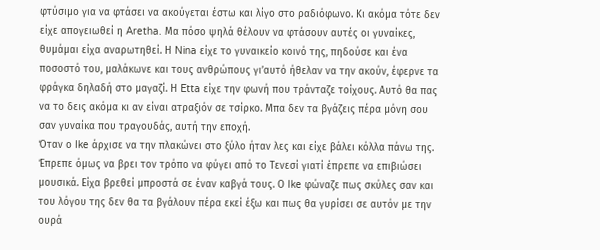φτύσιμο για να φτάσει να ακούγεται έστω και λίγο στο ραδιόφωνο. Κι ακόμα τότε δεν είχε απογειωθεί η Aretha. Μα πόσο ψηλά θέλουν να φτάσουν αυτές οι γυναίκες, θυμάμαι είχα αναρωτηθεί. Η Nina είχε το γυναικείο κοινό της, πηδούσε και ένα ποσοστό του, μαλάκωνε και τους ανθρώπους γι’αυτό ήθελαν να την ακούν, έφερνε τα φράγκα δηλαδή στο μαγαζί. Η Etta είχε την φωνή που τράνταζε τοίχους. Αυτό θα πας να το δεις ακόμα κι αν είναι ατραξιόν σε τσίρκο. Μπα δεν τα βγάζεις πέρα μόνη σου σαν γυναίκα που τραγουδάς, αυτή την εποχή.
Όταν ο Ike άρχισε να την πλακώνει στο ξύλο ήταν λες και είχε βάλει κόλλα πάνω της. Έπρεπε όμως να βρει τον τρόπο να φύγει από το Τενεσί γιατί έπρεπε να επιβιώσει μουσικά. Είχα βρεθεί μπροστά σε έναν καβγά τους. Ο Ike φώναζε πως σκύλες σαν και του λόγου της δεν θα τα βγάλουν πέρα εκεί έξω και πως θα γυρίσει σε αυτόν με την ουρά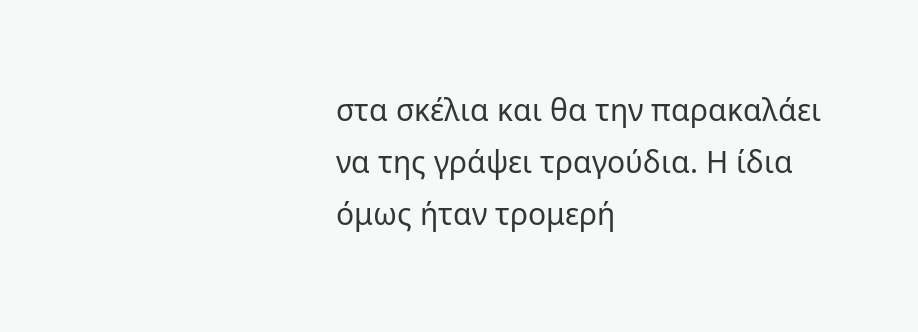στα σκέλια και θα την παρακαλάει να της γράψει τραγούδια. Η ίδια όμως ήταν τρομερή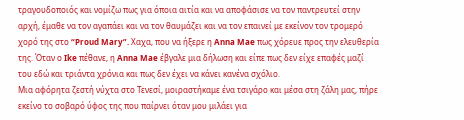τραγουδοποιός και νομίζω πως για όποια αιτία και να αποφάσισε να τον παντρευτεί στην αρχή, έμαθε να τον αγαπάει και να τον θαυμάζει και να τον επαινεί με εκείνον τον τρομερό χορό της στο “Proud Mary”. Χαχα, που να ήξερε η Anna Mae πως χόρευε προς την ελευθερία της. Όταν ο Ike πέθανε, η Anna Mae έβγαλε μια δήλωση και είπε πως δεν είχε επαφές μαζί του εδώ και τριάντα χρόνια και πως δεν έχει να κάνει κανένα σχόλιο.
Μια αφόρητα ζεστή νύχτα στο Τενεσί, μοιραστήκαμε ένα τσιγάρο και μέσα στη ζάλη μας, πήρε εκείνο το σοβαρό ύφος της που παίρνει όταν μου μιλάει για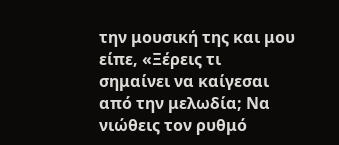την μουσική της και μου είπε, «Ξέρεις τι σημαίνει να καίγεσαι από την μελωδία; Να νιώθεις τον ρυθμό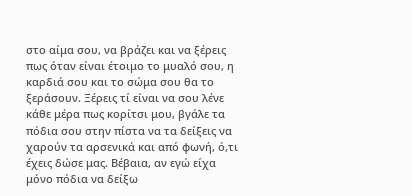στο αίμα σου, να βράζει και να ξέρεις πως όταν είναι έτοιμο το μυαλό σου, η καρδιά σου και το σώμα σου θα το ξεράσουν. Ξέρεις τί είναι να σου λένε κάθε μέρα πως κορίτσι μου, βγάλε τα πόδια σου στην πίστα να τα δείξεις να χαρούν τα αρσενικά και από φωνή, ό,τι έχεις δώσε μας. Βέβαια, αν εγώ είχα μόνο πόδια να δείξω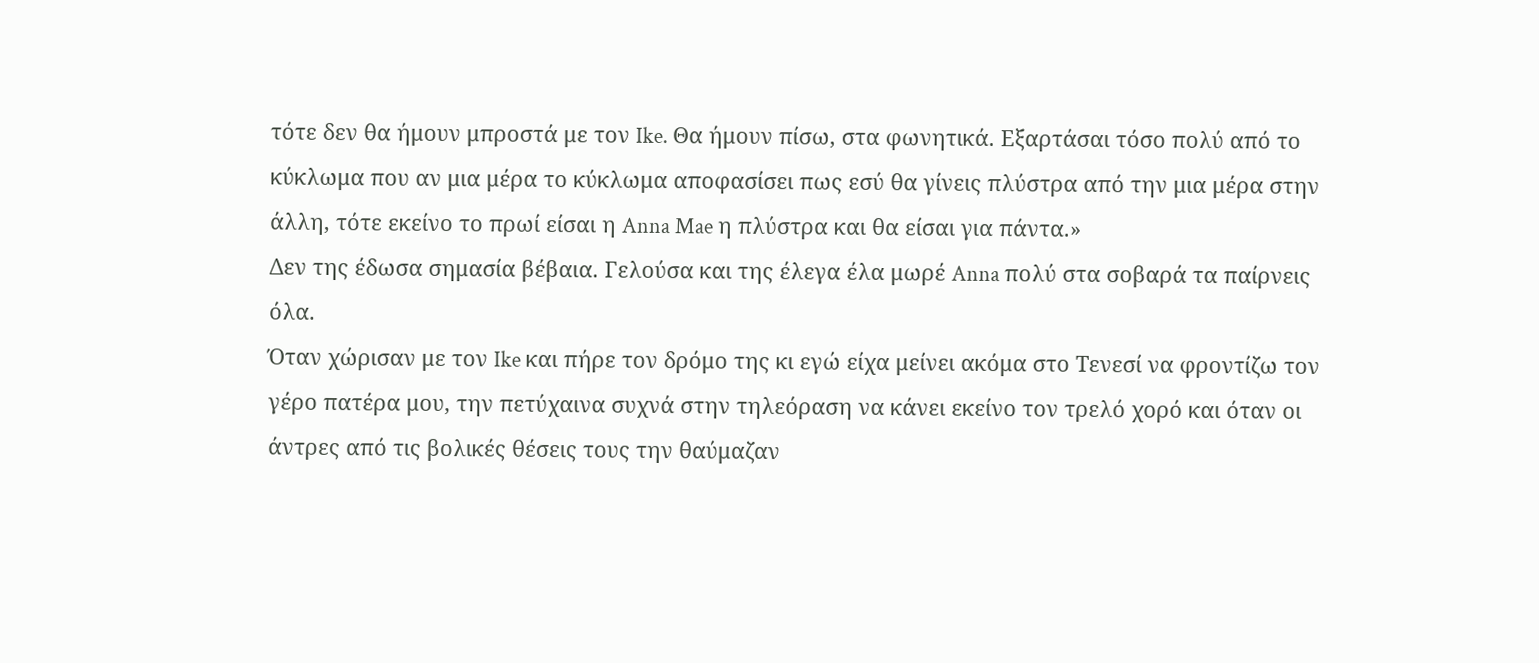τότε δεν θα ήμουν μπροστά με τον Ike. Θα ήμουν πίσω, στα φωνητικά. Εξαρτάσαι τόσο πολύ από το κύκλωμα που αν μια μέρα το κύκλωμα αποφασίσει πως εσύ θα γίνεις πλύστρα από την μια μέρα στην άλλη, τότε εκείνο το πρωί είσαι η Anna Mae η πλύστρα και θα είσαι για πάντα.»
Δεν της έδωσα σημασία βέβαια. Γελούσα και της έλεγα έλα μωρέ Anna πολύ στα σοβαρά τα παίρνεις όλα.
Όταν χώρισαν με τον Ike και πήρε τον δρόμο της κι εγώ είχα μείνει ακόμα στο Τενεσί να φροντίζω τον γέρο πατέρα μου, την πετύχαινα συχνά στην τηλεόραση να κάνει εκείνο τον τρελό χορό και όταν οι άντρες από τις βολικές θέσεις τους την θαύμαζαν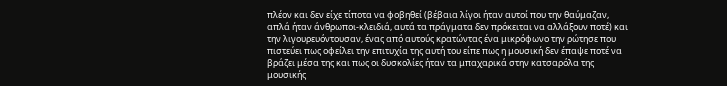πλέον και δεν είχε τίποτα να φοβηθεί (βέβαια λίγοι ήταν αυτοί που την θαύμαζαν, απλά ήταν άνθρωποι-κλειδιά, αυτά τα πράγματα δεν πρόκειται να αλλάξουν ποτέ) και την λιγουρευόντουσαν, ένας από αυτούς κρατώντας ένα μικρόφωνο την ρώτησε που πιστεύει πως οφείλει την επιτυχία της αυτή του είπε πως η μουσική δεν έπαψε ποτέ να βράζει μέσα της και πως οι δυσκολίες ήταν τα μπαχαρικά στην κατσαρόλα της μουσικής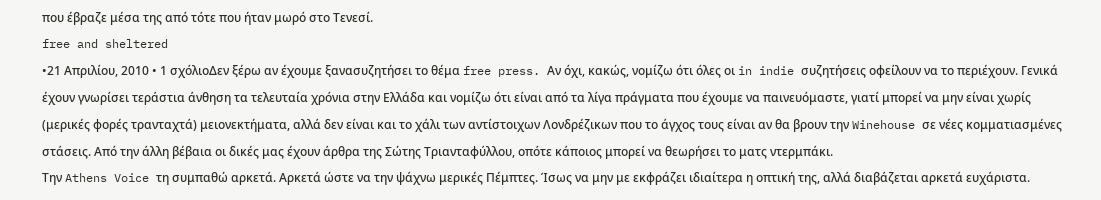που έβραζε μέσα της από τότε που ήταν μωρό στο Τενεσί.
free and sheltered
•21 Απριλίου, 2010 • 1 σχόλιοΔεν ξέρω αν έχουμε ξανασυζητήσει το θέμα free press. Αν όχι, κακώς, νομίζω ότι όλες οι in indie συζητήσεις οφείλουν να το περιέχουν. Γενικά έχουν γνωρίσει τεράστια άνθηση τα τελευταία χρόνια στην Ελλάδα και νομίζω ότι είναι από τα λίγα πράγματα που έχουμε να παινευόμαστε, γιατί μπορεί να μην είναι χωρίς (μερικές φορές τρανταχτά) μειονεκτήματα, αλλά δεν είναι και το χάλι των αντίστοιχων Λονδρέζικων που το άγχος τους είναι αν θα βρουν την Winehouse σε νέες κομματιασμένες στάσεις. Από την άλλη βέβαια οι δικές μας έχουν άρθρα της Σώτης Τριανταφύλλου, οπότε κάποιος μπορεί να θεωρήσει το ματς ντερμπάκι.
Την Athens Voice τη συμπαθώ αρκετά. Αρκετά ώστε να την ψάχνω μερικές Πέμπτες. Ίσως να μην με εκφράζει ιδιαίτερα η οπτική της, αλλά διαβάζεται αρκετά ευχάριστα.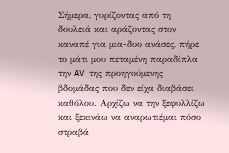Σήμερα, γυρίζοντας από τη δουλειά και αράζοντας στον καναπέ για μια-δυο ανάσες, πήρε το μάτι μου πεταμένη παραδίπλα την AV της προηγούμενης βδομάδας που δεν είχα διαβάσει καθόλου. Αρχίζω να την ξεφυλλίζω και ξεκινάω να αναρωτιέμαι πόσο στραβά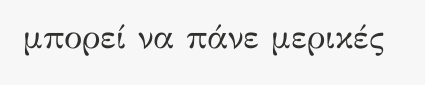μπορεί να πάνε μερικές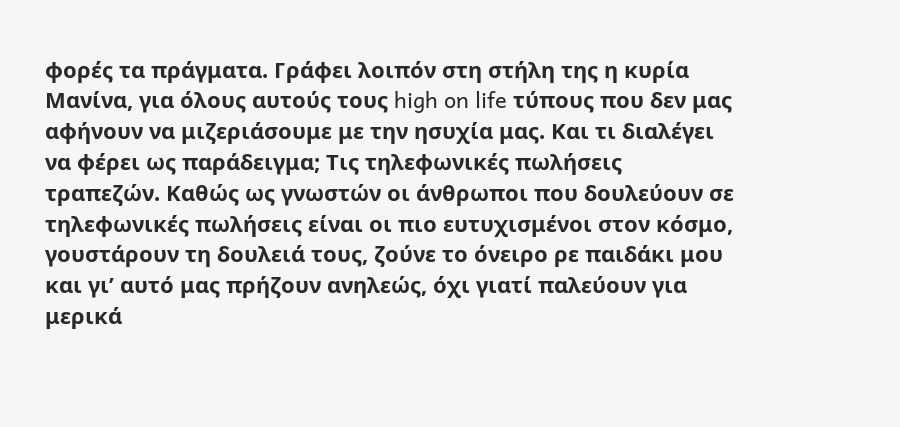φορές τα πράγματα. Γράφει λοιπόν στη στήλη της η κυρία Μανίνα, για όλους αυτούς τους high on life τύπους που δεν μας αφήνουν να μιζεριάσουμε με την ησυχία μας. Και τι διαλέγει να φέρει ως παράδειγμα; Τις τηλεφωνικές πωλήσεις τραπεζών. Καθώς ως γνωστών οι άνθρωποι που δουλεύουν σε τηλεφωνικές πωλήσεις είναι οι πιο ευτυχισμένοι στον κόσμο, γουστάρουν τη δουλειά τους, ζούνε το όνειρο ρε παιδάκι μου και γι’ αυτό μας πρήζουν ανηλεώς, όχι γιατί παλεύουν για μερικά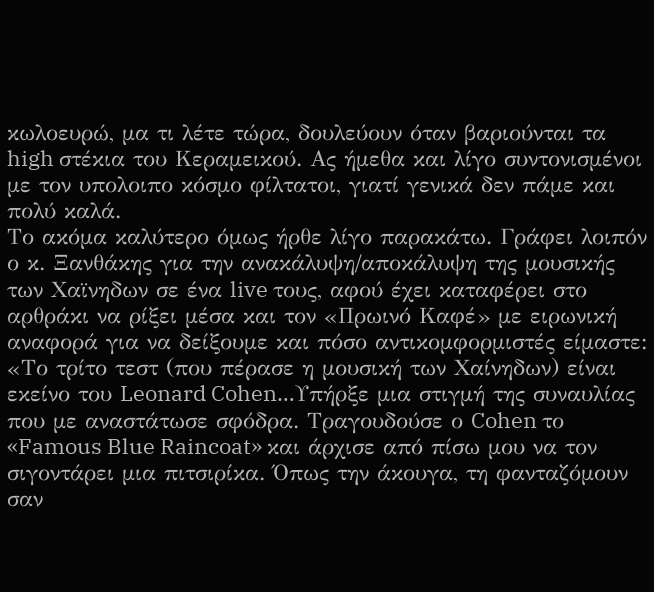κωλοευρώ, μα τι λέτε τώρα, δουλεύουν όταν βαριούνται τα high στέκια του Κεραμεικού. Ας ήμεθα και λίγο συντονισμένοι με τον υπολοιπο κόσμο φίλτατοι, γιατί γενικά δεν πάμε και πολύ καλά.
Το ακόμα καλύτερο όμως ήρθε λίγο παρακάτω. Γράφει λοιπόν ο κ. Ξανθάκης για την ανακάλυψη/αποκάλυψη της μουσικής των Χαϊνηδων σε ένα live τους, αφού έχει καταφέρει στο αρθράκι να ρίξει μέσα και τον «Πρωινό Καφέ» με ειρωνική αναφορά για να δείξουμε και πόσο αντικομφορμιστές είμαστε: «Το τρίτο τεστ (που πέρασε η μουσική των Xαίνηδων) είναι εκείνο του Leonard Cohen…Υπήρξε μια στιγμή της συναυλίας που με αναστάτωσε σφόδρα. Τραγουδούσε ο Cohen το «Famous Blue Raincoat» και άρχισε από πίσω μου να τον σιγοντάρει μια πιτσιρίκα. Όπως την άκουγα, τη φανταζόμουν σαν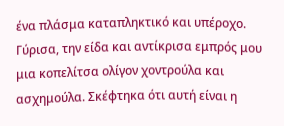ένα πλάσμα καταπληκτικό και υπέροχο. Γύρισα, την είδα και αντίκρισα εμπρός μου μια κοπελίτσα ολίγον χοντρούλα και ασχημούλα. Σκέφτηκα ότι αυτή είναι η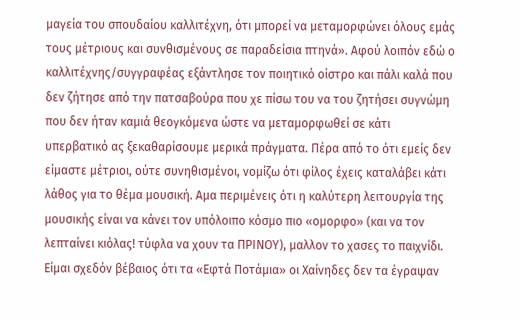μαγεία του σπουδαίου καλλιτέχνη, ότι μπορεί να μεταμορφώνει όλους εμάς τους μέτριους και συνθισμένους σε παραδείσια πτηνά». Αφού λοιπόν εδώ ο καλλιτέχνης/συγγραφέας εξάντλησε τον ποιητικό οίστρο και πάλι καλά που δεν ζήτησε από την πατσαβούρα που χε πίσω του να του ζητήσει συγνώμη που δεν ήταν καμιά θεογκόμενα ώστε να μεταμορφωθεί σε κάτι υπερβατικό ας ξεκαθαρίσουμε μερικά πράγματα. Πέρα από το ότι εμείς δεν είμαστε μέτριοι, ούτε συνηθισμένοι, νομίζω ότι φίλος έχεις καταλάβει κάτι λάθος για το θέμα μουσική. Αμα περιμένεις ότι η καλύτερη λειτουργία της μουσικής είναι να κάνει τον υπόλοιπο κόσμο πιο «ομορφο» (και να τον λεπταίνει κιόλας! τύφλα να χουν τα ΠΡΙΝΟΥ), μαλλον το χασες το παιχνίδι. Είμαι σχεδόν βέβαιος ότι τα «Εφτά Ποτάμια» οι Χαίνηδες δεν τα έγραψαν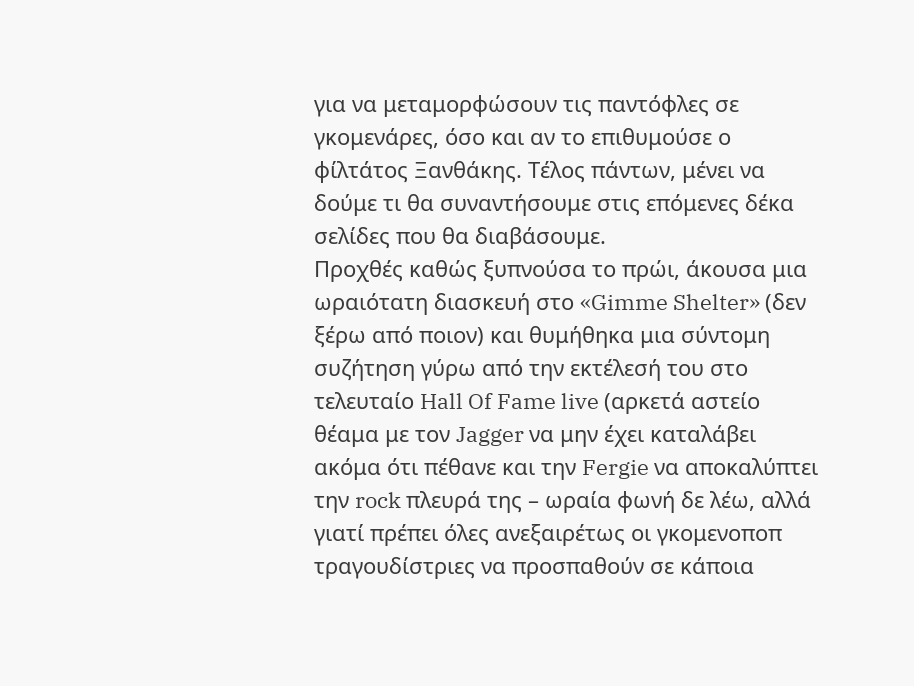για να μεταμορφώσουν τις παντόφλες σε γκομενάρες, όσο και αν το επιθυμούσε ο φίλτάτος Ξανθάκης. Τέλος πάντων, μένει να δούμε τι θα συναντήσουμε στις επόμενες δέκα σελίδες που θα διαβάσουμε.
Προχθές καθώς ξυπνούσα το πρώι, άκουσα μια ωραιότατη διασκευή στο «Gimme Shelter» (δεν ξέρω από ποιον) και θυμήθηκα μια σύντομη συζήτηση γύρω από την εκτέλεσή του στο τελευταίο Hall Of Fame live (αρκετά αστείο θέαμα με τον Jagger να μην έχει καταλάβει ακόμα ότι πέθανε και την Fergie να αποκαλύπτει την rock πλευρά της – ωραία φωνή δε λέω, αλλά γιατί πρέπει όλες ανεξαιρέτως οι γκομενοποπ τραγουδίστριες να προσπαθούν σε κάποια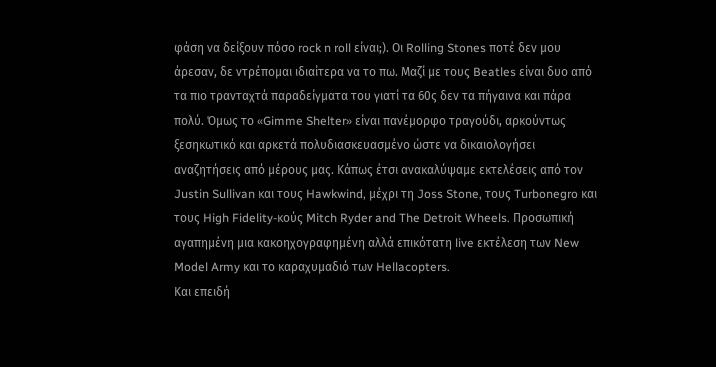φάση να δείξουν πόσο rock n roll είναι;). Οι Rolling Stones ποτέ δεν μου άρεσαν, δε ντρέπομαι ιδιαίτερα να το πω. Μαζί με τους Beatles είναι δυο από τα πιο τρανταχτά παραδείγματα του γιατί τα 60ς δεν τα πήγαινα και πάρα πολύ. Όμως το «Gimme Shelter» είναι πανέμορφο τραγούδι, αρκούντως ξεσηκωτικό και αρκετά πολυδιασκευασμένο ώστε να δικαιολογήσει αναζητήσεις από μέρους μας. Κάπως έτσι ανακαλύψαμε εκτελέσεις από τον Justin Sullivan και τους Hawkwind, μέχρι τη Joss Stone, τους Turbonegro και τους High Fidelity-κούς Mitch Ryder and The Detroit Wheels. Προσωπική αγαπημένη μια κακοηχογραφημένη αλλά επικότατη live εκτέλεση των New Model Army και το καραχυμαδιό των Hellacopters.
Και επειδή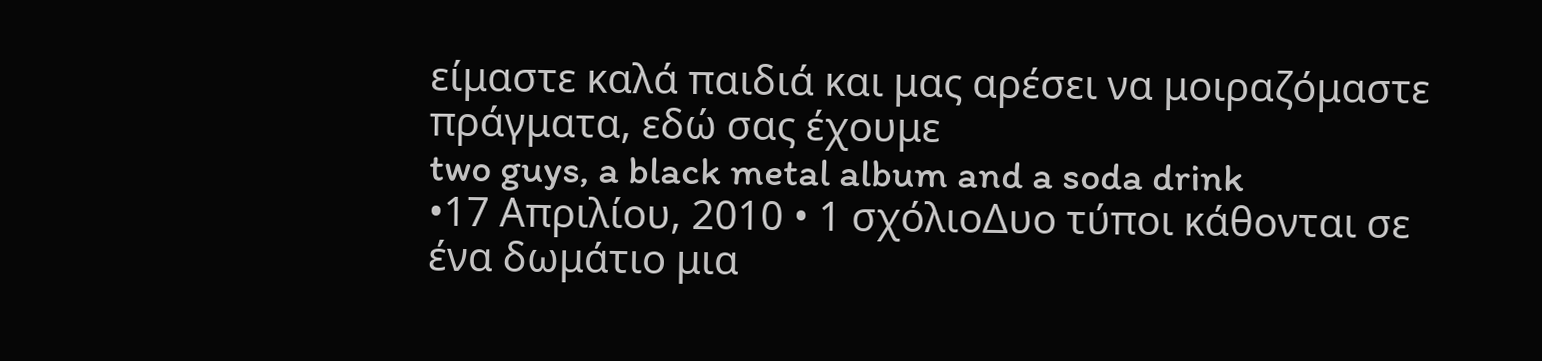είμαστε καλά παιδιά και μας αρέσει να μοιραζόμαστε πράγματα, εδώ σας έχουμε
two guys, a black metal album and a soda drink
•17 Απριλίου, 2010 • 1 σχόλιοΔυο τύποι κάθονται σε ένα δωμάτιο μια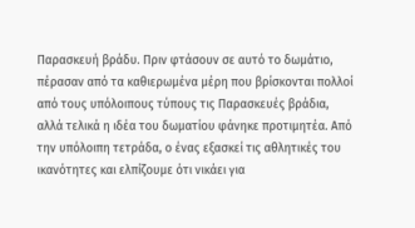Παρασκευή βράδυ. Πριν φτάσουν σε αυτό το δωμάτιο, πέρασαν από τα καθιερωμένα μέρη που βρίσκονται πολλοί από τους υπόλοιπους τύπους τις Παρασκευές βράδια, αλλά τελικά η ιδέα του δωματίου φάνηκε προτιμητέα. Από την υπόλοιπη τετράδα, ο ένας εξασκεί τις αθλητικές του ικανότητες και ελπίζουμε ότι νικάει για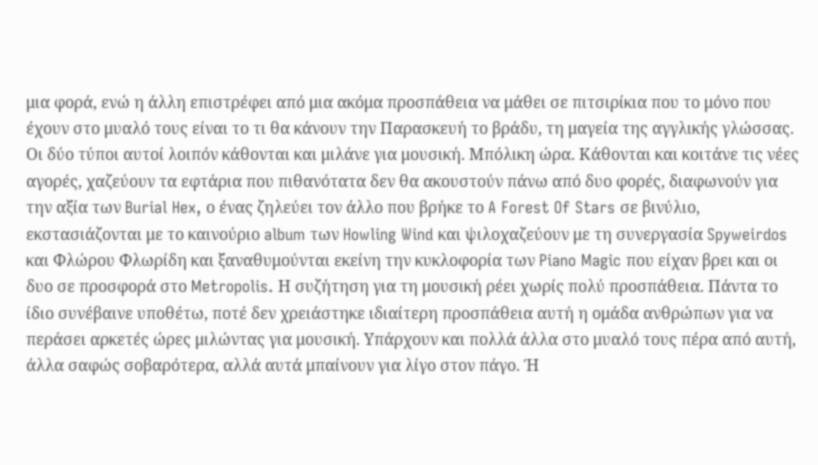μια φορά, ενώ η άλλη επιστρέφει από μια ακόμα προσπάθεια να μάθει σε πιτσιρίκια που το μόνο που έχουν στο μυαλό τους είναι το τι θα κάνουν την Παρασκευή το βράδυ, τη μαγεία της αγγλικής γλώσσας.
Οι δύο τύποι αυτοί λοιπόν κάθονται και μιλάνε για μουσική. Μπόλικη ώρα. Κάθονται και κοιτάνε τις νέες αγορές, χαζεύουν τα εφτάρια που πιθανότατα δεν θα ακουστούν πάνω από δυο φορές, διαφωνούν για την αξία των Burial Hex, ο ένας ζηλεύει τον άλλο που βρήκε το A Forest Of Stars σε βινύλιο, εκστασιάζονται με το καινούριο album των Howling Wind και ψιλοχαζεύουν με τη συνεργασία Spyweirdos και Φλώρου Φλωρίδη και ξαναθυμούνται εκείνη την κυκλοφορία των Piano Magic που είχαν βρει και οι δυο σε προσφορά στο Metropolis. Η συζήτηση για τη μουσική ρέει χωρίς πολύ προσπάθεια. Πάντα το ίδιο συνέβαινε υποθέτω, ποτέ δεν χρειάστηκε ιδιαίτερη προσπάθεια αυτή η ομάδα ανθρώπων για να περάσει αρκετές ώρες μιλώντας για μουσική. Υπάρχουν και πολλά άλλα στο μυαλό τους πέρα από αυτή, άλλα σαφώς σοβαρότερα, αλλά αυτά μπαίνουν για λίγο στον πάγο. Ή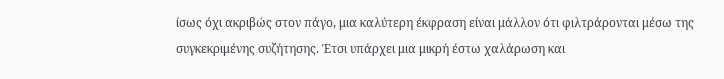ίσως όχι ακριβώς στον πάγο, μια καλύτερη έκφραση είναι μάλλον ότι φιλτράρονται μέσω της συγκεκριμένης συζήτησης. Έτσι υπάρχει μια μικρή έστω χαλάρωση και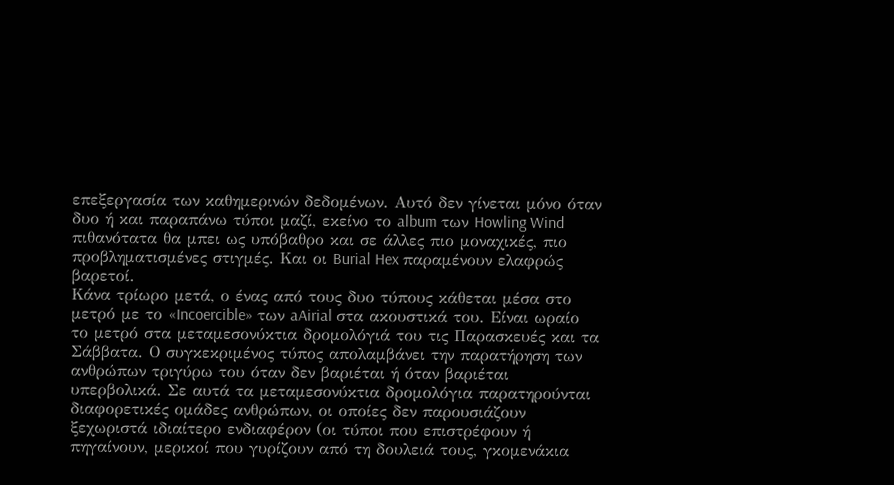επεξεργασία των καθημερινών δεδομένων. Αυτό δεν γίνεται μόνο όταν δυο ή και παραπάνω τύποι μαζί, εκείνο το album των Howling Wind πιθανότατα θα μπει ως υπόβαθρο και σε άλλες πιο μοναχικές, πιο προβληματισμένες στιγμές. Και οι Burial Hex παραμένουν ελαφρώς βαρετοί.
Κάνα τρίωρο μετά, ο ένας από τους δυο τύπους κάθεται μέσα στο μετρό με το «Incoercible» των aAirial στα ακουστικά του. Είναι ωραίο το μετρό στα μεταμεσονύκτια δρομολόγιά του τις Παρασκευές και τα Σάββατα. Ο συγκεκριμένος τύπος απολαμβάνει την παρατήρηση των ανθρώπων τριγύρω του όταν δεν βαριέται ή όταν βαριέται υπερβολικά. Σε αυτά τα μεταμεσονύκτια δρομολόγια παρατηρούνται διαφορετικές ομάδες ανθρώπων, οι οποίες δεν παρουσιάζουν ξεχωριστά ιδιαίτερο ενδιαφέρον (οι τύποι που επιστρέφουν ή πηγαίνουν, μερικοί που γυρίζουν από τη δουλειά τους, γκομενάκια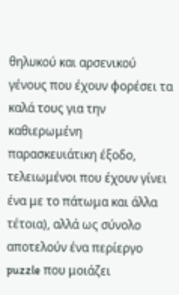θηλυκού και αρσενικού γένους που έχουν φορέσει τα καλά τους για την καθιερωμένη παρασκευιάτικη έξοδο, τελειωμένοι που έχουν γίνει ένα με το πάτωμα και άλλα τέτοια), αλλά ως σύνολο αποτελούν ένα περίεργο puzzle που μοιάζει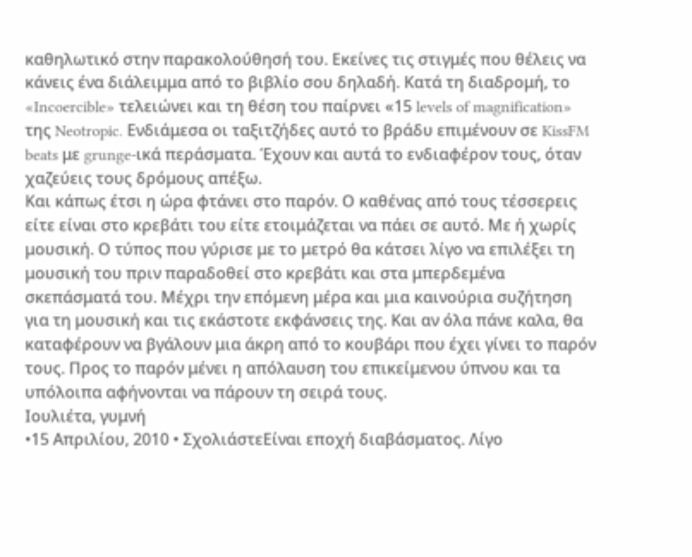καθηλωτικό στην παρακολούθησή του. Εκείνες τις στιγμές που θέλεις να κάνεις ένα διάλειμμα από το βιβλίο σου δηλαδή. Κατά τη διαδρομή, το «Incoercible» τελειώνει και τη θέση του παίρνει «15 levels of magnification» της Neotropic. Ενδιάμεσα οι ταξιτζήδες αυτό το βράδυ επιμένουν σε KissFM beats με grunge-ικά περάσματα. Έχουν και αυτά το ενδιαφέρον τους, όταν χαζεύεις τους δρόμους απέξω.
Και κάπως έτσι η ώρα φτάνει στο παρόν. Ο καθένας από τους τέσσερεις είτε είναι στο κρεβάτι του είτε ετοιμάζεται να πάει σε αυτό. Με ή χωρίς μουσική. Ο τύπος που γύρισε με το μετρό θα κάτσει λίγο να επιλέξει τη μουσική του πριν παραδοθεί στο κρεβάτι και στα μπερδεμένα σκεπάσματά του. Μέχρι την επόμενη μέρα και μια καινούρια συζήτηση για τη μουσική και τις εκάστοτε εκφάνσεις της. Και αν όλα πάνε καλα, θα καταφέρουν να βγάλουν μια άκρη από το κουβάρι που έχει γίνει το παρόν τους. Προς το παρόν μένει η απόλαυση του επικείμενου ύπνου και τα υπόλοιπα αφήνονται να πάρουν τη σειρά τους.
Ιουλιέτα, γυμνή
•15 Απριλίου, 2010 • ΣχολιάστεΕίναι εποχή διαβάσματος. Λίγο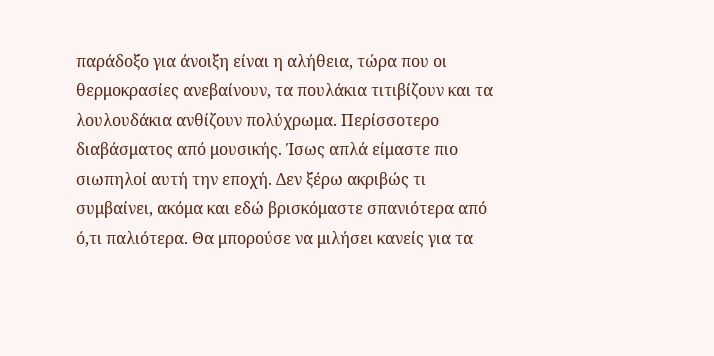παράδοξο για άνοιξη είναι η αλήθεια, τώρα που οι θερμοκρασίες ανεβαίνουν, τα πουλάκια τιτιβίζουν και τα λουλουδάκια ανθίζουν πολύχρωμα. Περίσσοτερο διαβάσματος από μουσικής. Ίσως απλά είμαστε πιο σιωπηλοί αυτή την εποχή. Δεν ξέρω ακριβώς τι συμβαίνει, ακόμα και εδώ βρισκόμαστε σπανιότερα από ό,τι παλιότερα. Θα μπορούσε να μιλήσει κανείς για τα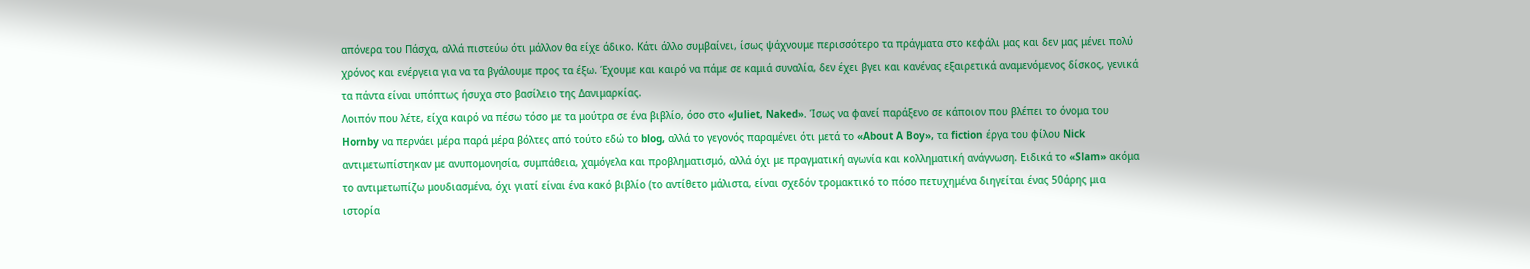απόνερα του Πάσχα, αλλά πιστεύω ότι μάλλον θα είχε άδικο. Κάτι άλλο συμβαίνει, ίσως ψάχνουμε περισσότερο τα πράγματα στο κεφάλι μας και δεν μας μένει πολύ χρόνος και ενέργεια για να τα βγάλουμε προς τα έξω. Έχουμε και καιρό να πάμε σε καμιά συναλία, δεν έχει βγει και κανένας εξαιρετικά αναμενόμενος δίσκος, γενικά τα πάντα είναι υπόπτως ήσυχα στο βασίλειο της Δανιμαρκίας.
Λοιπόν που λέτε, είχα καιρό να πέσω τόσο με τα μούτρα σε ένα βιβλίο, όσο στο «Juliet, Naked». Ίσως να φανεί παράξενο σε κάποιον που βλέπει το όνομα του Hornby να περνάει μέρα παρά μέρα βόλτες από τούτο εδώ το blog, αλλά το γεγονός παραμένει ότι μετά το «About A Boy», τα fiction έργα του φίλου Nick αντιμετωπίστηκαν με ανυπομονησία, συμπάθεια, χαμόγελα και προβληματισμό, αλλά όχι με πραγματική αγωνία και κολληματική ανάγνωση. Ειδικά το «Slam» ακόμα το αντιμετωπίζω μουδιασμένα, όχι γιατί είναι ένα κακό βιβλίο (το αντίθετο μάλιστα, είναι σχεδόν τρομακτικό το πόσο πετυχημένα διηγείται ένας 50άρης μια ιστορία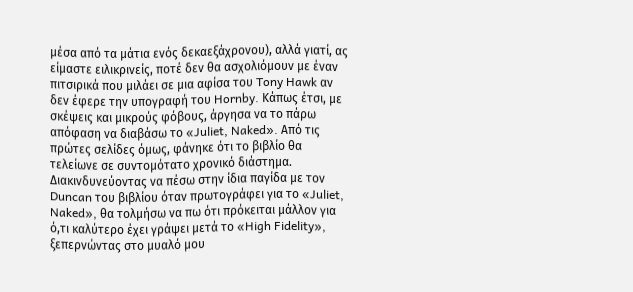μέσα από τα μάτια ενός δεκαεξάχρονου), αλλά γιατί, ας είμαστε ειλικρινείς, ποτέ δεν θα ασχολιόμουν με έναν πιτσιρικά που μιλάει σε μια αφίσα του Tony Hawk αν δεν έφερε την υπογραφή του Hornby. Κάπως έτσι, με σκέψεις και μικρούς φόβους, άργησα να το πάρω απόφαση να διαβάσω το «Juliet, Naked». Από τις πρώτες σελίδες όμως, φάνηκε ότι το βιβλίο θα τελείωνε σε συντομότατο χρονικό διάστημα.
Διακινδυνεύοντας να πέσω στην ίδια παγίδα με τον Duncan του βιβλίου όταν πρωτογράφει για το «Juliet, Naked», θα τολμήσω να πω ότι πρόκειται μάλλον για ό,τι καλύτερο έχει γράψει μετά το «High Fidelity», ξεπερνώντας στο μυαλό μου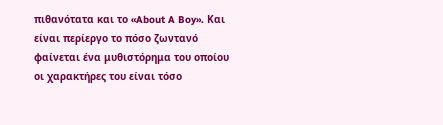πιθανότατα και το «About A Boy». Και είναι περίεργο το πόσο ζωντανό φαίνεται ένα μυθιστόρημα του οποίου οι χαρακτήρες του είναι τόσο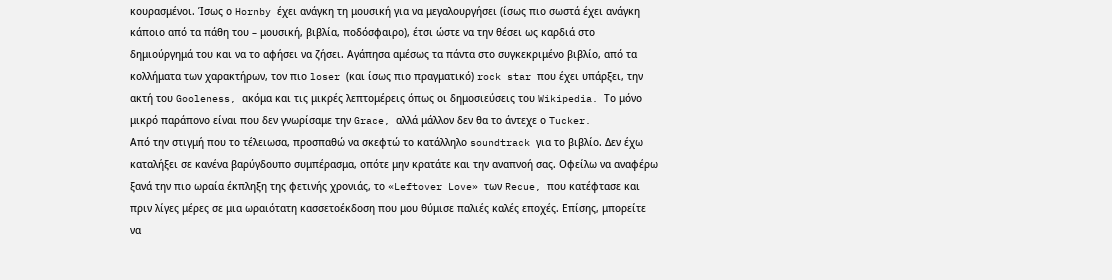κουρασμένοι. Ίσως ο Hornby έχει ανάγκη τη μουσική για να μεγαλουργήσει (ίσως πιο σωστά έχει ανάγκη κάποιο από τα πάθη του – μουσική, βιβλία, ποδόσφαιρο), έτσι ώστε να την θέσει ως καρδιά στο δημιούργημά του και να το αφήσει να ζήσει. Αγάπησα αμέσως τα πάντα στο συγκεκριμένο βιβλίο, από τα κολλήματα των χαρακτήρων, τον πιο loser (και ίσως πιο πραγματικό) rock star που έχει υπάρξει, την ακτή του Gooleness, ακόμα και τις μικρές λεπτομέρεις όπως οι δημοσιεύσεις του Wikipedia. Το μόνο μικρό παράπονο είναι που δεν γνωρίσαμε την Grace, αλλά μάλλον δεν θα το άντεχε ο Tucker.
Από την στιγμή που το τέλειωσα, προσπαθώ να σκεφτώ το κατάλληλο soundtrack για το βιβλίο. Δεν έχω καταλήξει σε κανένα βαρύγδουπο συμπέρασμα, οπότε μην κρατάτε και την αναπνοή σας. Οφείλω να αναφέρω ξανά την πιο ωραία έκπληξη της φετινής χρονιάς, το «Leftover Love» των Recue, που κατέφτασε και πριν λίγες μέρες σε μια ωραιότατη κασσετοέκδοση που μου θύμισε παλιές καλές εποχές. Επίσης, μπορείτε να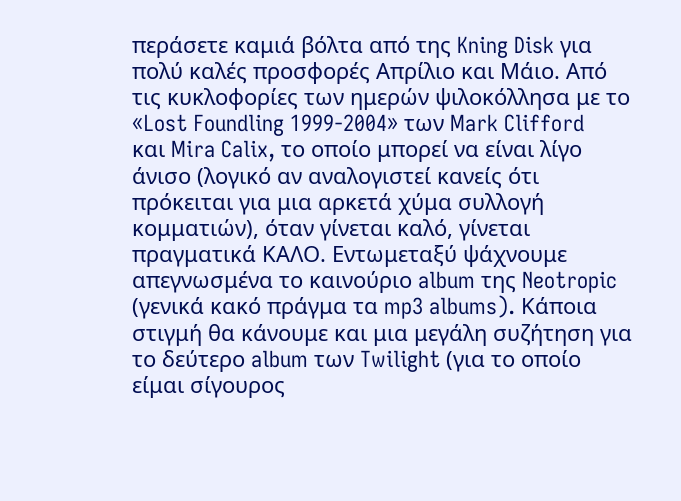περάσετε καμιά βόλτα από της Kning Disk για πολύ καλές προσφορές Απρίλιο και Μάιο. Από τις κυκλοφορίες των ημερών ψιλοκόλλησα με το «Lost Foundling 1999-2004» των Mark Clifford και Mira Calix, το οποίο μπορεί να είναι λίγο άνισο (λογικό αν αναλογιστεί κανείς ότι πρόκειται για μια αρκετά χύμα συλλογή κομματιών), όταν γίνεται καλό, γίνεται πραγματικά ΚΑΛΟ. Εντωμεταξύ ψάχνουμε απεγνωσμένα το καινούριο album της Neotropic (γενικά κακό πράγμα τα mp3 albums). Κάποια στιγμή θα κάνουμε και μια μεγάλη συζήτηση για το δεύτερο album των Twilight (για το οποίο είμαι σίγουρος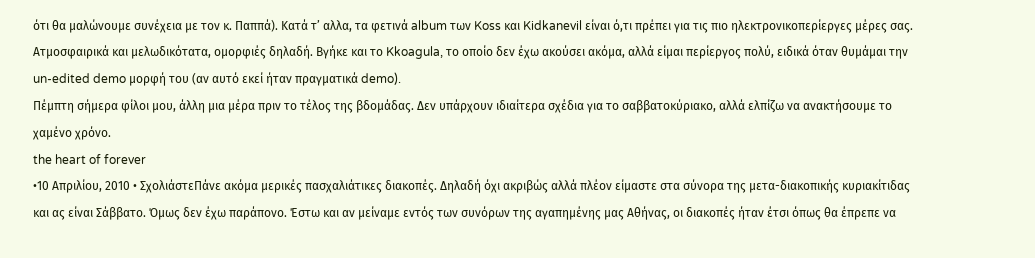ότι θα μαλώνουμε συνέχεια με τον κ. Παππά). Κατά τ’ αλλα, τα φετινά album των Koss και Kidkanevil είναι ό,τι πρέπει για τις πιο ηλεκτρονικοπερίεργες μέρες σας. Ατμοσφαιρικά και μελωδικότατα, ομορφιές δηλαδή. Βγήκε και το Kkoagula, το οποίο δεν έχω ακούσει ακόμα, αλλά είμαι περίεργος πολύ, ειδικά όταν θυμάμαι την un-edited demo μορφή του (αν αυτό εκεί ήταν πραγματικά demo).
Πέμπτη σήμερα φίλοι μου, άλλη μια μέρα πριν το τέλος της βδομάδας. Δεν υπάρχουν ιδιαίτερα σχέδια για το σαββατοκύριακο, αλλά ελπίζω να ανακτήσουμε το χαμένο χρόνο.
the heart of forever
•10 Απριλίου, 2010 • ΣχολιάστεΠάνε ακόμα μερικές πασχαλιάτικες διακοπές. Δηλαδή όχι ακριβώς αλλά πλέον είμαστε στα σύνορα της μετα-διακοπικής κυριακίτιδας και ας είναι Σάββατο. Όμως δεν έχω παράπονο. Έστω και αν μείναμε εντός των συνόρων της αγαπημένης μας Αθήνας, οι διακοπές ήταν έτσι όπως θα έπρεπε να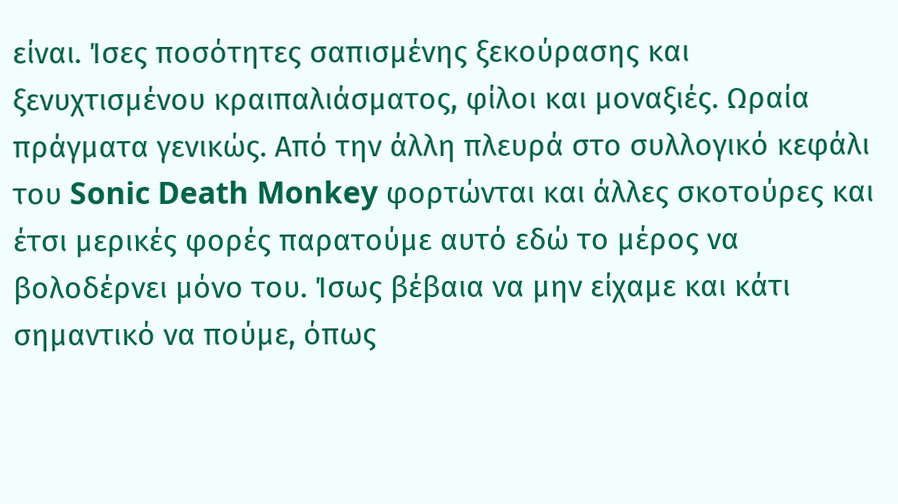είναι. Ίσες ποσότητες σαπισμένης ξεκούρασης και ξενυχτισμένου κραιπαλιάσματος, φίλοι και μοναξιές. Ωραία πράγματα γενικώς. Από την άλλη πλευρά στο συλλογικό κεφάλι του Sonic Death Monkey φορτώνται και άλλες σκοτούρες και έτσι μερικές φορές παρατούμε αυτό εδώ το μέρος να βολοδέρνει μόνο του. Ίσως βέβαια να μην είχαμε και κάτι σημαντικό να πούμε, όπως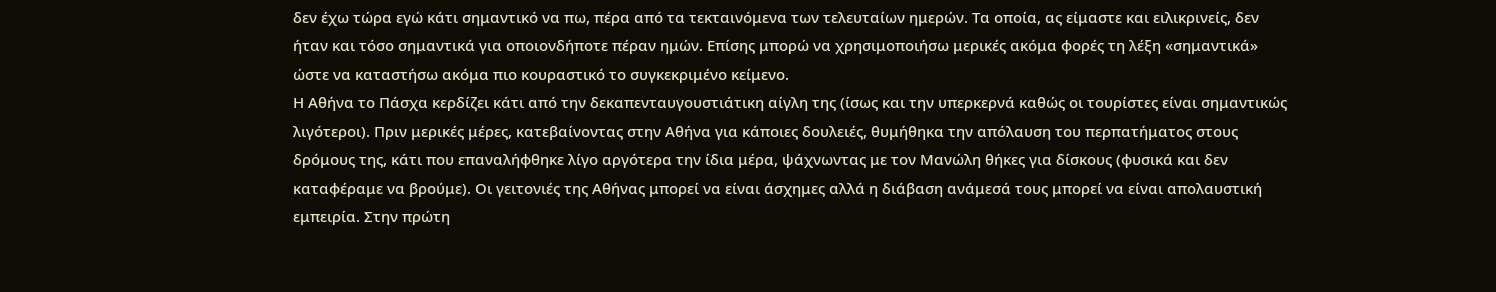δεν έχω τώρα εγώ κάτι σημαντικό να πω, πέρα από τα τεκταινόμενα των τελευταίων ημερών. Τα οποία, ας είμαστε και ειλικρινείς, δεν ήταν και τόσο σημαντικά για οποιονδήποτε πέραν ημών. Επίσης μπορώ να χρησιμοποιήσω μερικές ακόμα φορές τη λέξη «σημαντικά» ώστε να καταστήσω ακόμα πιο κουραστικό το συγκεκριμένο κείμενο.
Η Αθήνα το Πάσχα κερδίζει κάτι από την δεκαπενταυγουστιάτικη αίγλη της (ίσως και την υπερκερνά καθώς οι τουρίστες είναι σημαντικώς λιγότεροι). Πριν μερικές μέρες, κατεβαίνοντας στην Αθήνα για κάποιες δουλειές, θυμήθηκα την απόλαυση του περπατήματος στους δρόμους της, κάτι που επαναλήφθηκε λίγο αργότερα την ίδια μέρα, ψάχνωντας με τον Μανώλη θήκες για δίσκους (φυσικά και δεν καταφέραμε να βρούμε). Οι γειτονιές της Αθήνας μπορεί να είναι άσχημες αλλά η διάβαση ανάμεσά τους μπορεί να είναι απολαυστική εμπειρία. Στην πρώτη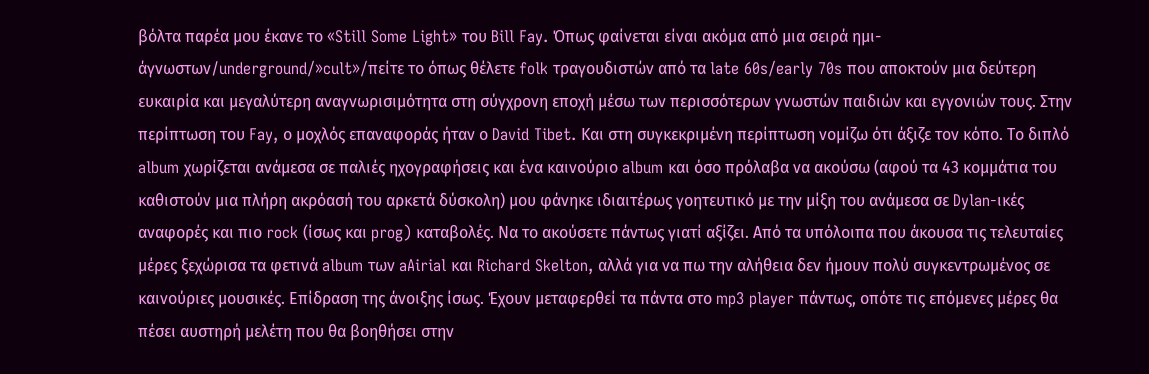βόλτα παρέα μου έκανε το «Still Some Light» του Bill Fay. Όπως φαίνεται είναι ακόμα από μια σειρά ημι-άγνωστων/underground/»cult»/πείτε το όπως θέλετε folk τραγουδιστών από τα late 60s/early 70s που αποκτούν μια δεύτερη ευκαιρία και μεγαλύτερη αναγνωρισιμότητα στη σύγχρονη εποχή μέσω των περισσότερων γνωστών παιδιών και εγγονιών τους. Στην περίπτωση του Fay, ο μοχλός επαναφοράς ήταν ο David Tibet. Και στη συγκεκριμένη περίπτωση νομίζω ότι άξιζε τον κόπο. Το διπλό album χωρίζεται ανάμεσα σε παλιές ηχογραφήσεις και ένα καινούριο album και όσο πρόλαβα να ακούσω (αφού τα 43 κομμάτια του καθιστούν μια πλήρη ακρόασή του αρκετά δύσκολη) μου φάνηκε ιδιαιτέρως γοητευτικό με την μίξη του ανάμεσα σε Dylan-ικές αναφορές και πιο rock (ίσως και prog) καταβολές. Να το ακούσετε πάντως γιατί αξίζει. Από τα υπόλοιπα που άκουσα τις τελευταίες μέρες ξεχώρισα τα φετινά album των aAirial και Richard Skelton, αλλά για να πω την αλήθεια δεν ήμουν πολύ συγκεντρωμένος σε καινούριες μουσικές. Επίδραση της άνοιξης ίσως. Έχουν μεταφερθεί τα πάντα στο mp3 player πάντως, οπότε τις επόμενες μέρες θα πέσει αυστηρή μελέτη που θα βοηθήσει στην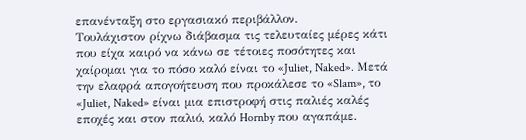επανένταξη στο εργασιακό περιβάλλον.
Τουλάχιστον ρίχνω διάβασμα τις τελευταίες μέρες κάτι που είχα καιρό να κάνω σε τέτοιες ποσότητες και χαίρομαι για το πόσο καλό είναι το «Juliet, Naked». Μετά την ελαφρά απογοήτευση που προκάλεσε το «Slam», το «Juliet, Naked» είναι μια επιστροφή στις παλιές καλές εποχές και στον παλιό, καλό Hornby που αγαπάμε.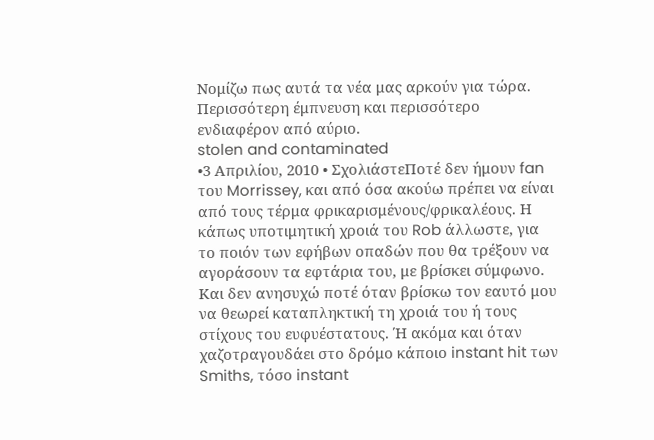Νομίζω πως αυτά τα νέα μας αρκούν για τώρα. Περισσότερη έμπνευση και περισσότερο ενδιαφέρον από αύριο.
stolen and contaminated
•3 Απριλίου, 2010 • ΣχολιάστεΠοτέ δεν ήμουν fan του Morrissey, και από όσα ακούω πρέπει να είναι από τους τέρμα φρικαρισμένους/φρικαλέους. Η κάπως υποτιμητική χροιά του Rob άλλωστε, για το ποιόν των εφήβων οπαδών που θα τρέξουν να αγοράσουν τα εφτάρια του, με βρίσκει σύμφωνο. Και δεν ανησυχώ ποτέ όταν βρίσκω τον εαυτό μου να θεωρεί καταπληκτική τη χροιά του ή τους στίχους του ευφυέστατους. Ή ακόμα και όταν χαζοτραγουδάει στο δρόμο κάποιο instant hit των Smiths, τόσο instant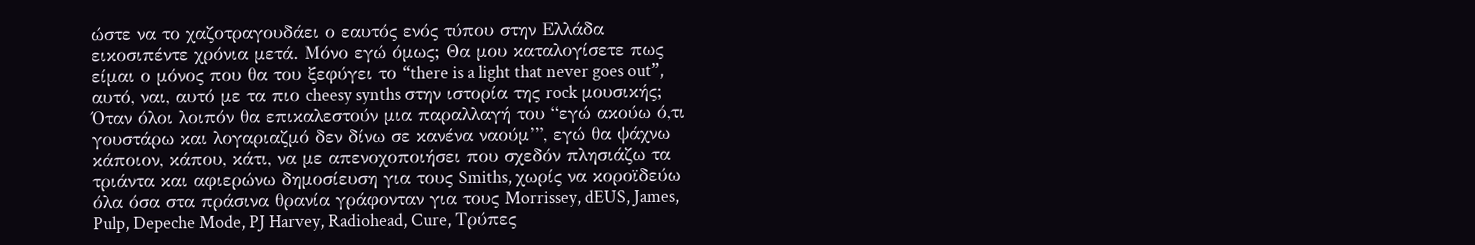ώστε να το χαζοτραγουδάει ο εαυτός ενός τύπου στην Ελλάδα εικοσιπέντε χρόνια μετά. Μόνο εγώ όμως; Θα μου καταλογίσετε πως είμαι ο μόνος που θα του ξεφύγει το “there is a light that never goes out”, αυτό, ναι, αυτό με τα πιο cheesy synths στην ιστορία της rock μουσικής; Όταν όλοι λοιπόν θα επικαλεστούν μια παραλλαγή του “εγώ ακούω ό,τι γουστάρω και λογαριαζμό δεν δίνω σε κανένα ναούμ’”, εγώ θα ψάχνω κάποιον, κάπου, κάτι, να με απενοχοποιήσει που σχεδόν πλησιάζω τα τριάντα και αφιερώνω δημοσίευση για τους Smiths, χωρίς να κοροϊδεύω όλα όσα στα πράσινα θρανία γράφονταν για τους Morrissey, dEUS, James, Pulp, Depeche Mode, PJ Harvey, Radiohead, Cure, Τρύπες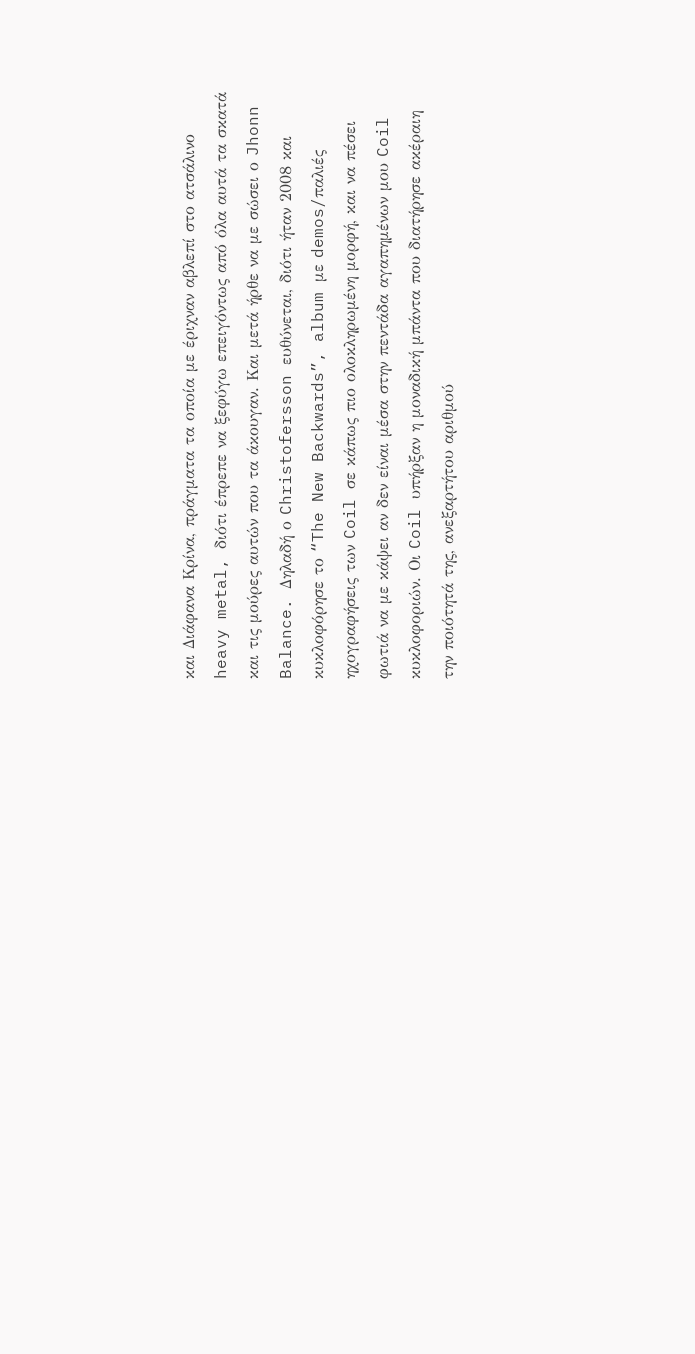και Διάφανα Κρίνα, πράγματα τα οποία με έριχναν αβλεπί στο ατσάλινο heavy metal, διότι έπρεπε να ξεφύγω επειγόντως από όλα αυτά τα σκατά και τις μούρες αυτών που τα άκουγαν. Και μετά ήρθε να με σώσει ο Jhonn Balance. Δηλαδή ο Christofersson ευθύνεται, διότι ήταν 2008 και κυκλοφόρησε το “The New Backwards”, album με demos/παλιές ηχογραφήσεις των Coil σε κάπως πιο ολοκληρωμένη μορφή, και να πέσει φωτιά να με κάψει αν δεν είναι μέσα στην πεντάδα αγαπημένων μου Coil κυκλοφοριών. Οι Coil υπήρξαν η μοναδική μπάντα που διατήρησε ακέραιη την ποιότητά της, ανεξαρτήτου αριθμού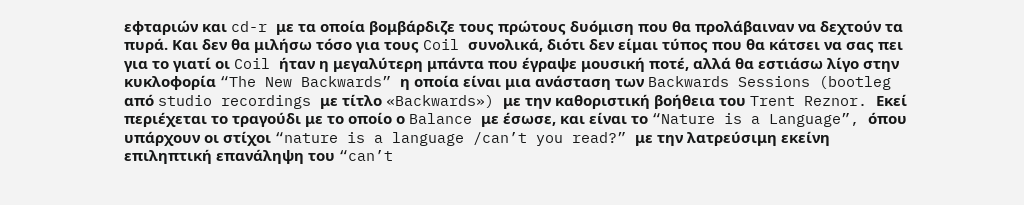εφταριών και cd-r με τα οποία βομβάρδιζε τους πρώτους δυόμιση που θα προλάβαιναν να δεχτούν τα πυρά. Και δεν θα μιλήσω τόσο για τους Coil συνολικά, διότι δεν είμαι τύπος που θα κάτσει να σας πει για το γιατί οι Coil ήταν η μεγαλύτερη μπάντα που έγραψε μουσική ποτέ, αλλά θα εστιάσω λίγο στην κυκλοφορία “The New Backwards” η οποία είναι μια ανάσταση των Backwards Sessions (bootleg από studio recordings με τίτλο «Backwards») με την καθοριστική βοήθεια του Trent Reznor. Εκεί περιέχεται το τραγούδι με το οποίο ο Balance με έσωσε, και είναι το “Nature is a Language”, όπου υπάρχουν οι στίχοι “nature is a language /can’t you read?” με την λατρεύσιμη εκείνη επιληπτική επανάληψη του “can’t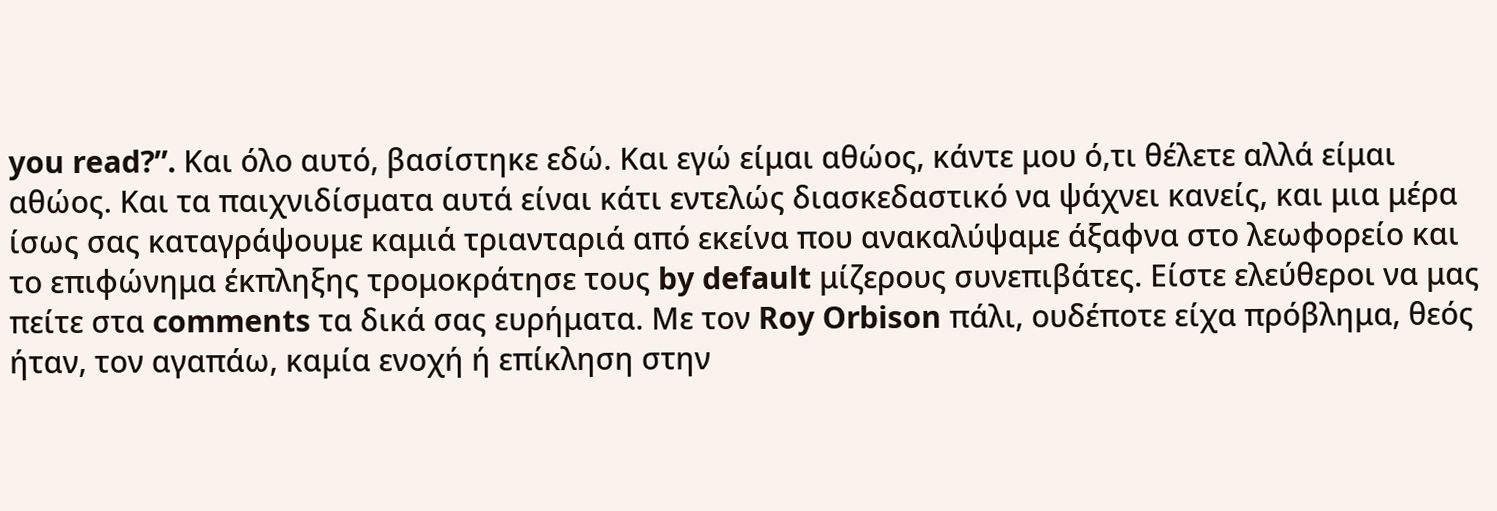you read?”. Και όλο αυτό, βασίστηκε εδώ. Και εγώ είμαι αθώος, κάντε μου ό,τι θέλετε αλλά είμαι αθώος. Και τα παιχνιδίσματα αυτά είναι κάτι εντελώς διασκεδαστικό να ψάχνει κανείς, και μια μέρα ίσως σας καταγράψουμε καμιά τριανταριά από εκείνα που ανακαλύψαμε άξαφνα στο λεωφορείο και το επιφώνημα έκπληξης τρομοκράτησε τους by default μίζερους συνεπιβάτες. Είστε ελεύθεροι να μας πείτε στα comments τα δικά σας ευρήματα. Με τον Roy Orbison πάλι, ουδέποτε είχα πρόβλημα, θεός ήταν, τον αγαπάω, καμία ενοχή ή επίκληση στην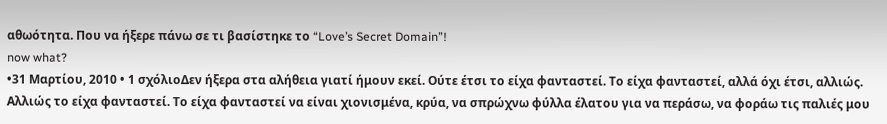αθωότητα. Που να ήξερε πάνω σε τι βασίστηκε το “Love’s Secret Domain”!
now what?
•31 Μαρτίου, 2010 • 1 σχόλιοΔεν ήξερα στα αλήθεια γιατί ήμουν εκεί. Ούτε έτσι το είχα φανταστεί. Το είχα φανταστεί, αλλά όχι έτσι, αλλιώς. Αλλιώς το είχα φανταστεί. Το είχα φανταστεί να είναι χιονισμένα, κρύα, να σπρώχνω φύλλα έλατου για να περάσω, να φοράω τις παλιές μου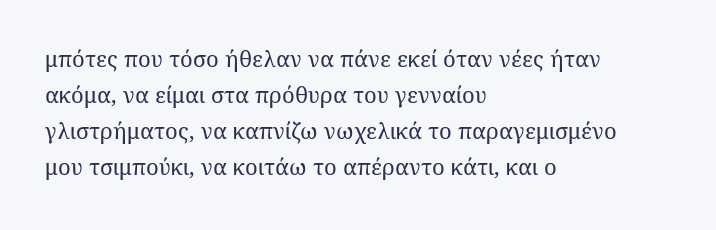μπότες που τόσο ήθελαν να πάνε εκεί όταν νέες ήταν ακόμα, να είμαι στα πρόθυρα του γενναίου γλιστρήματος, να καπνίζω νωχελικά το παραγεμισμένο μου τσιμπούκι, να κοιτάω το απέραντο κάτι, και ο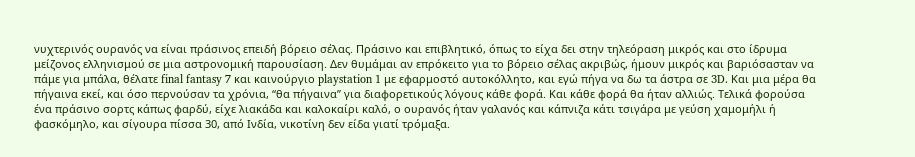νυχτερινός ουρανός να είναι πράσινος επειδή βόρειο σέλας. Πράσινο και επιβλητικό, όπως το είχα δει στην τηλεόραση μικρός και στο ίδρυμα μείζονος ελληνισμού σε μια αστρονομική παρουσίαση. Δεν θυμάμαι αν επρόκειτο για το βόρειο σέλας ακριβώς, ήμουν μικρός και βαριόσασταν να πάμε για μπάλα, θέλατε final fantasy 7 και καινούργιο playstation 1 με εφαρμοστό αυτοκόλλητο, και εγώ πήγα να δω τα άστρα σε 3D. Και μια μέρα θα πήγαινα εκεί, και όσο περνούσαν τα χρόνια, “θα πήγαινα” για διαφορετικούς λόγους κάθε φορά. Και κάθε φορά θα ήταν αλλιώς. Τελικά φορούσα ένα πράσινο σορτς κάπως φαρδύ, είχε λιακάδα και καλοκαίρι καλό, ο ουρανός ήταν γαλανός και κάπνιζα κάτι τσιγάρα με γεύση χαμομήλι ή φασκόμηλο, και σίγουρα πίσσα 30, από Ινδία, νικοτίνη δεν είδα γιατί τρόμαξα.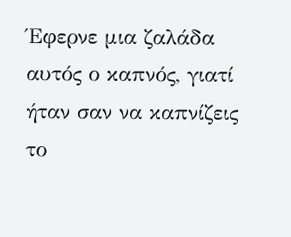Έφερνε μια ζαλάδα αυτός ο καπνός, γιατί ήταν σαν να καπνίζεις το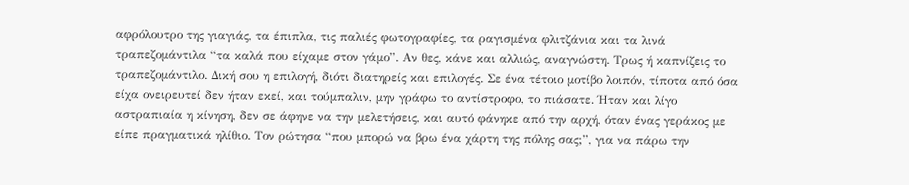αφρόλουτρο της γιαγιάς, τα έπιπλα, τις παλιές φωτογραφίες, τα ραγισμένα φλιτζάνια και τα λινά τραπεζομάντιλα “τα καλά που είχαμε στον γάμο”. Αν θες, κάνε και αλλιώς, αναγνώστη. Τρως ή καπνίζεις το τραπεζομάντιλο. Δική σου η επιλογή, διότι διατηρείς και επιλογές. Σε ένα τέτοιο μοτίβο λοιπόν, τίποτα από όσα είχα ονειρευτεί δεν ήταν εκεί, και τούμπαλιν, μην γράφω το αντίστροφο, το πιάσατε. Ήταν και λίγο αστραπιαία η κίνηση, δεν σε άφηνε να την μελετήσεις, και αυτό φάνηκε από την αρχή, όταν ένας γεράκος με είπε πραγματικά ηλίθιο. Τον ρώτησα “που μπορώ να βρω ένα χάρτη της πόλης σας;”, για να πάρω την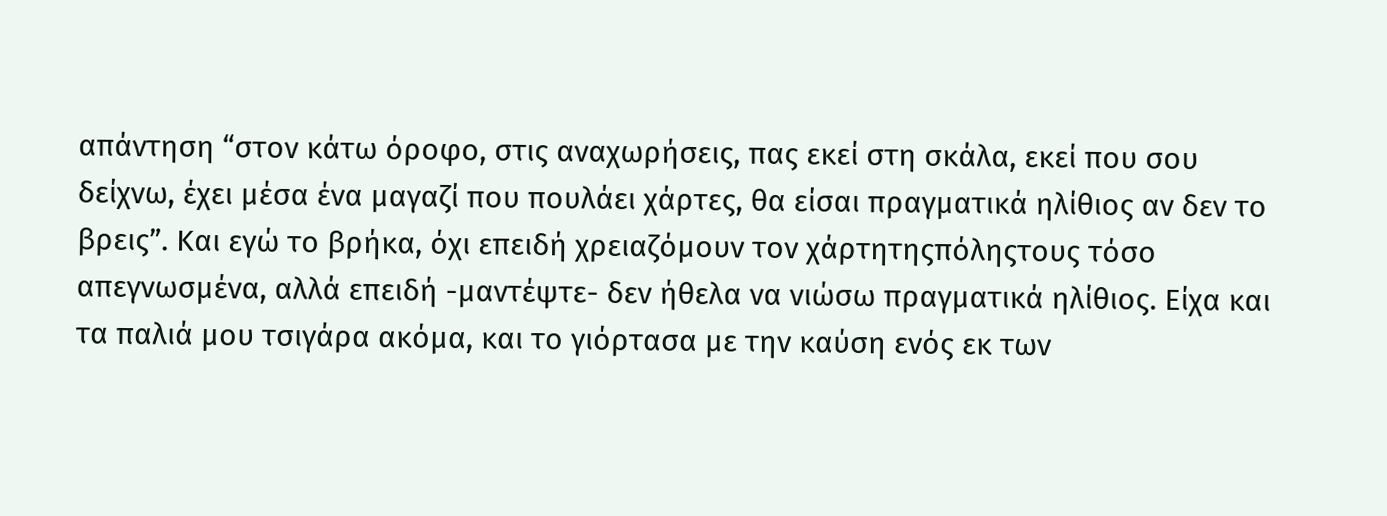απάντηση “στον κάτω όροφο, στις αναχωρήσεις, πας εκεί στη σκάλα, εκεί που σου δείχνω, έχει μέσα ένα μαγαζί που πουλάει χάρτες, θα είσαι πραγματικά ηλίθιος αν δεν το βρεις”. Και εγώ το βρήκα, όχι επειδή χρειαζόμουν τον χάρτητηςπόληςτους τόσο απεγνωσμένα, αλλά επειδή -μαντέψτε- δεν ήθελα να νιώσω πραγματικά ηλίθιος. Είχα και τα παλιά μου τσιγάρα ακόμα, και το γιόρτασα με την καύση ενός εκ των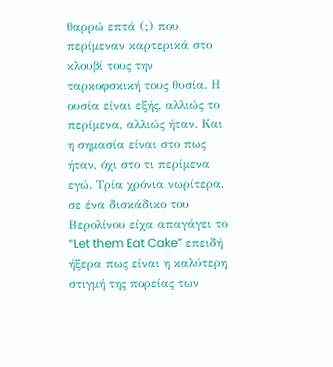θαρρώ επτά (;) που περίμεναν καρτερικά στο κλουβί τους την ταρκοφσκική τους θυσία. Η ουσία είναι εξής, αλλιώς το περίμενα, αλλιώς ήταν. Και η σημασία είναι στο πως ήταν, όχι στο τι περίμενα εγώ. Τρία χρόνια νωρίτερα, σε ένα δισκάδικο του Βερολίνου είχα απαγάγει το “Let them Eat Cake” επειδή ήξερα πως είναι η καλύτερη στιγμή της πορείας των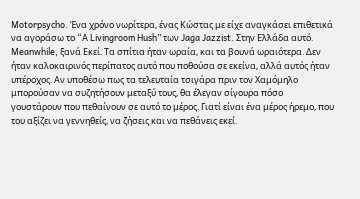Motorpsycho. Ένα χρόνο νωρίτερα, ένας Κώστας με είχε αναγκάσει επιθετικά να αγοράσω το “A Livingroom Hush” των Jaga Jazzist. Στην Ελλάδα αυτό. Meanwhile, ξανά Εκεί. Τα σπίτια ήταν ωραία, και τα βουνά ωραιότερα. Δεν ήταν καλοκαιρινός περίπατος αυτό που ποθούσα σε εκείνα, αλλά αυτός ήταν υπέροχος. Αν υποθέσω πως τα τελευταία τσιγάρα πριν τον Χαμόμηλο μπορούσαν να συζητήσουν μεταξύ τους, θα έλεγαν σίγουρα πόσο γουστάρουν που πεθαίνουν σε αυτό το μέρος. Γιατί είναι ένα μέρος ήρεμο, που του αξίζει να γεννηθείς, να ζήσεις και να πεθάνεις εκεί.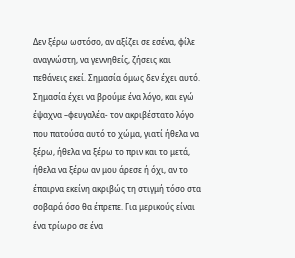Δεν ξέρω ωστόσο, αν αξίζει σε εσένα, φίλε αναγνώστη, να γεννηθείς, ζήσεις και πεθάνεις εκεί. Σημασία όμως δεν έχει αυτό. Σημασία έχει να βρούμε ένα λόγο, και εγώ έψαχνα –φευγαλέα- τον ακριβέστατο λόγο που πατούσα αυτό το χώμα, γιατί ήθελα να ξέρω, ήθελα να ξέρω το πριν και το μετά, ήθελα να ξέρω αν μου άρεσε ή όχι, αν το έπαιρνα εκείνη ακριβώς τη στιγμή τόσο στα σοβαρά όσο θα έπρεπε. Για μερικούς είναι ένα τρίωρο σε ένα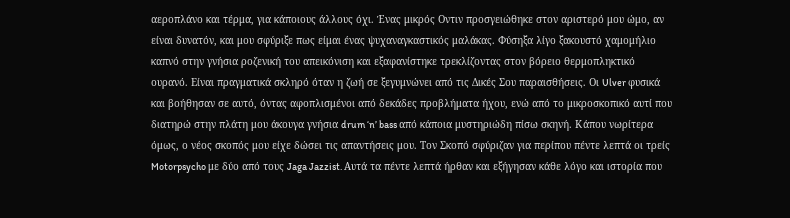αεροπλάνο και τέρμα, για κάποιους άλλους όχι. Ένας μικρός Οντιν προσγειώθηκε στον αριστερό μου ώμο, αν είναι δυνατόν, και μου σφύριξε πως είμαι ένας ψυχαναγκαστικός μαλάκας. Φύσηξα λίγο ξακουστό χαμομήλιο καπνό στην γνήσια ροζενική του απεικόνιση και εξαφανίστηκε τρεκλίζοντας στον βόρειο θερμοπληκτικό ουρανό. Είναι πραγματικά σκληρό όταν η ζωή σε ξεγυμνώνει από τις Δικές Σου παραισθήσεις. Οι Ulver φυσικά και βοήθησαν σε αυτό, όντας αφοπλισμένοι από δεκάδες προβλήματα ήχου, ενώ από το μικροσκοπικό αυτί που διατηρώ στην πλάτη μου άκουγα γνήσια drum ‘n’ bass από κάποια μυστηριώδη πίσω σκηνή. Κάπου νωρίτερα όμως, ο νέος σκοπός μου είχε δώσει τις απαντήσεις μου. Τον Σκοπό σφύριζαν για περίπου πέντε λεπτά οι τρείς Motorpsycho με δύο από τους Jaga Jazzist. Αυτά τα πέντε λεπτά ήρθαν και εξήγησαν κάθε λόγο και ιστορία που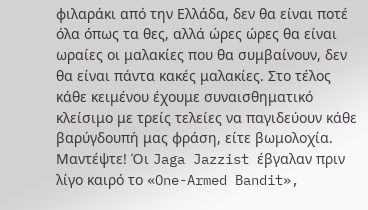φιλαράκι από την Ελλάδα, δεν θα είναι ποτέ όλα όπως τα θες, αλλά ώρες ώρες θα είναι ωραίες οι μαλακίες που θα συμβαίνουν, δεν θα είναι πάντα κακές μαλακίες. Στο τέλος κάθε κειμένου έχουμε συναισθηματικό κλείσιμο με τρείς τελείες να παγιδεύουν κάθε βαρύγδουπή μας φράση, είτε βωμολοχία. Μαντέψτε! Όι Jaga Jazzist έβγαλαν πριν λίγο καιρό το «One-Armed Bandit»,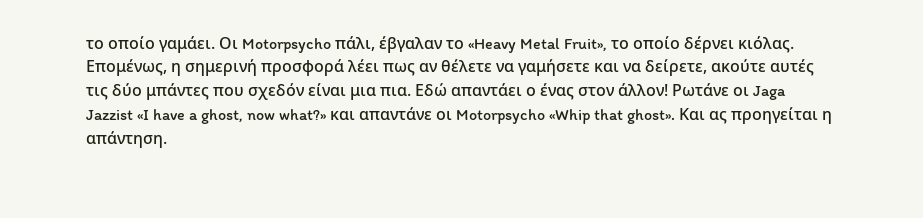το οποίο γαμάει. Οι Motorpsycho πάλι, έβγαλαν το «Heavy Metal Fruit», το οποίο δέρνει κιόλας. Επομένως, η σημερινή προσφορά λέει πως αν θέλετε να γαμήσετε και να δείρετε, ακούτε αυτές τις δύο μπάντες που σχεδόν είναι μια πια. Εδώ απαντάει ο ένας στον άλλον! Ρωτάνε οι Jaga Jazzist «I have a ghost, now what?» και απαντάνε οι Motorpsycho «Whip that ghost». Και ας προηγείται η απάντηση.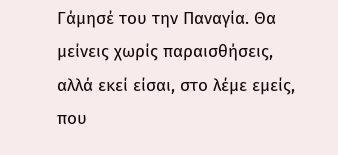Γάμησέ του την Παναγία. Θα μείνεις χωρίς παραισθήσεις, αλλά εκεί είσαι, στο λέμε εμείς, που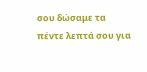σου δώσαμε τα πέντε λεπτά σου για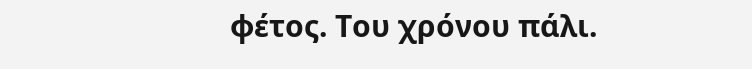φέτος. Του χρόνου πάλι.